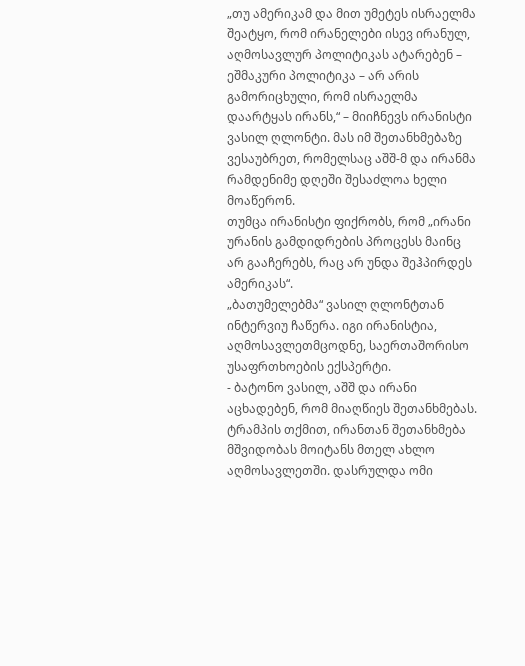„თუ ამერიკამ და მით უმეტეს ისრაელმა შეატყო, რომ ირანელები ისევ ირანულ, აღმოსავლურ პოლიტიკას ატარებენ – ეშმაკური პოლიტიკა – არ არის გამორიცხული, რომ ისრაელმა დაარტყას ირანს,“ – მიიჩნევს ირანისტი ვასილ ღლონტი. მას იმ შეთანხმებაზე ვესაუბრეთ, რომელსაც აშშ-მ და ირანმა რამდენიმე დღეში შესაძლოა ხელი მოაწერონ.
თუმცა ირანისტი ფიქრობს, რომ „ირანი ურანის გამდიდრების პროცესს მაინც არ გააჩერებს, რაც არ უნდა შეჰპირდეს ამერიკას“.
„ბათუმელებმა“ ვასილ ღლონტთან ინტერვიუ ჩაწერა. იგი ირანისტია, აღმოსავლეთმცოდნე, საერთაშორისო უსაფრთხოების ექსპერტი.
- ბატონო ვასილ, აშშ და ირანი აცხადებენ, რომ მიაღწიეს შეთანხმებას. ტრამპის თქმით, ირანთან შეთანხმება მშვიდობას მოიტანს მთელ ახლო აღმოსავლეთში. დასრულდა ომი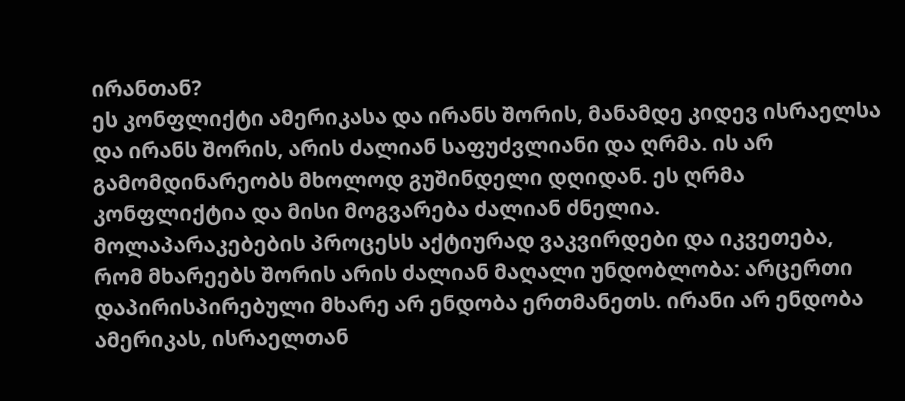ირანთან?
ეს კონფლიქტი ამერიკასა და ირანს შორის, მანამდე კიდევ ისრაელსა და ირანს შორის, არის ძალიან საფუძვლიანი და ღრმა. ის არ გამომდინარეობს მხოლოდ გუშინდელი დღიდან. ეს ღრმა კონფლიქტია და მისი მოგვარება ძალიან ძნელია.
მოლაპარაკებების პროცესს აქტიურად ვაკვირდები და იკვეთება, რომ მხარეებს შორის არის ძალიან მაღალი უნდობლობა: არცერთი დაპირისპირებული მხარე არ ენდობა ერთმანეთს. ირანი არ ენდობა ამერიკას, ისრაელთან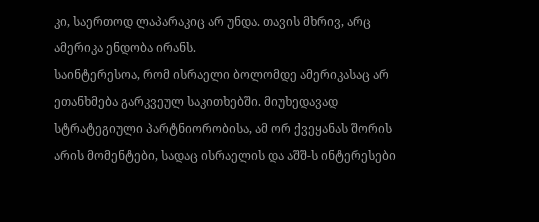კი, საერთოდ ლაპარაკიც არ უნდა. თავის მხრივ, არც ამერიკა ენდობა ირანს.
საინტერესოა, რომ ისრაელი ბოლომდე ამერიკასაც არ ეთანხმება გარკვეულ საკითხებში. მიუხედავად სტრატეგიული პარტნიორობისა, ამ ორ ქვეყანას შორის არის მომენტები, სადაც ისრაელის და აშშ-ს ინტერესები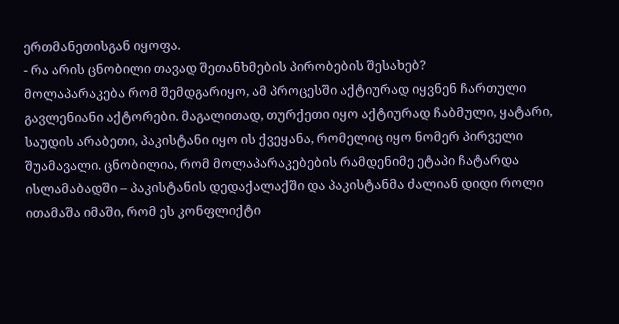ერთმანეთისგან იყოფა.
- რა არის ცნობილი თავად შეთანხმების პირობების შესახებ?
მოლაპარაკება რომ შემდგარიყო, ამ პროცესში აქტიურად იყვნენ ჩართული გავლენიანი აქტორები. მაგალითად, თურქეთი იყო აქტიურად ჩაბმული, ყატარი, საუდის არაბეთი, პაკისტანი იყო ის ქვეყანა, რომელიც იყო ნომერ პირველი შუამავალი. ცნობილია, რომ მოლაპარაკებების რამდენიმე ეტაპი ჩატარდა ისლამაბადში – პაკისტანის დედაქალაქში და პაკისტანმა ძალიან დიდი როლი ითამაშა იმაში, რომ ეს კონფლიქტი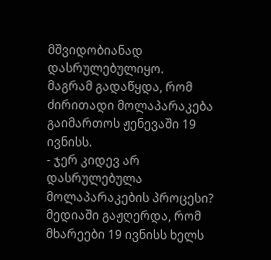მშვიდობიანად დასრულებულიყო.
მაგრამ გადაწყდა, რომ ძირითადი მოლაპარაკება გაიმართოს ჟენევაში 19 ივნისს.
- ჯერ კიდევ არ დასრულებულა მოლაპარაკების პროცესი? მედიაში გაჟღერდა, რომ მხარეები 19 ივნისს ხელს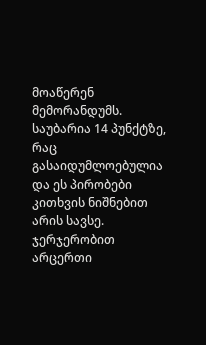მოაწერენ მემორანდუმს.
საუბარია 14 პუნქტზე, რაც გასაიდუმლოებულია და ეს პირობები კითხვის ნიშნებით არის სავსე. ჯერჯერობით არცერთი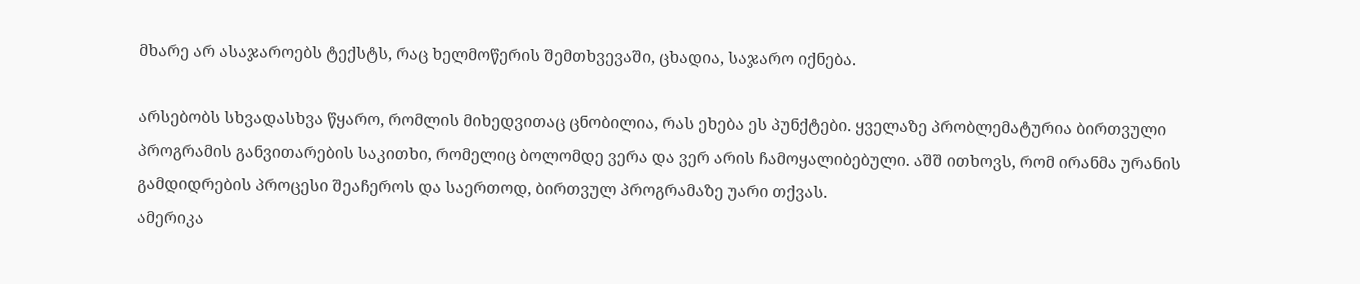მხარე არ ასაჯაროებს ტექსტს, რაც ხელმოწერის შემთხვევაში, ცხადია, საჯარო იქნება.

არსებობს სხვადასხვა წყარო, რომლის მიხედვითაც ცნობილია, რას ეხება ეს პუნქტები. ყველაზე პრობლემატურია ბირთვული პროგრამის განვითარების საკითხი, რომელიც ბოლომდე ვერა და ვერ არის ჩამოყალიბებული. აშშ ითხოვს, რომ ირანმა ურანის გამდიდრების პროცესი შეაჩეროს და საერთოდ, ბირთვულ პროგრამაზე უარი თქვას.
ამერიკა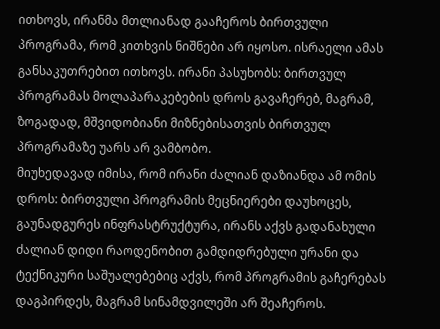ითხოვს, ირანმა მთლიანად გააჩეროს ბირთვული პროგრამა, რომ კითხვის ნიშნები არ იყოსო. ისრაელი ამას განსაკუთრებით ითხოვს. ირანი პასუხობს: ბირთვულ პროგრამას მოლაპარაკებების დროს გავაჩერებ, მაგრამ, ზოგადად, მშვიდობიანი მიზნებისათვის ბირთვულ პროგრამაზე უარს არ ვამბობო.
მიუხედავად იმისა, რომ ირანი ძალიან დაზიანდა ამ ომის დროს: ბირთვული პროგრამის მეცნიერები დაუხოცეს, გაუნადგურეს ინფრასტრუქტურა, ირანს აქვს გადანახული ძალიან დიდი რაოდენობით გამდიდრებული ურანი და ტექნიკური საშუალებებიც აქვს, რომ პროგრამის გაჩერებას დაგპირდეს, მაგრამ სინამდვილეში არ შეაჩეროს.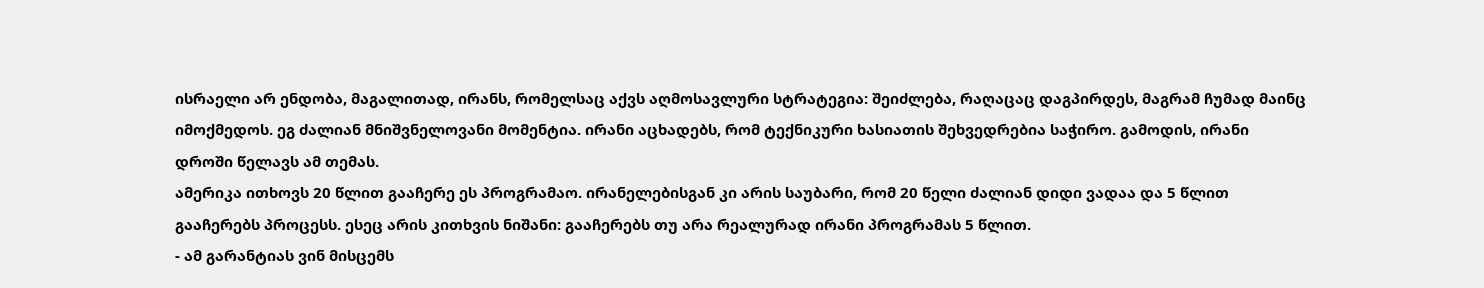ისრაელი არ ენდობა, მაგალითად, ირანს, რომელსაც აქვს აღმოსავლური სტრატეგია: შეიძლება, რაღაცაც დაგპირდეს, მაგრამ ჩუმად მაინც იმოქმედოს. ეგ ძალიან მნიშვნელოვანი მომენტია. ირანი აცხადებს, რომ ტექნიკური ხასიათის შეხვედრებია საჭირო. გამოდის, ირანი დროში წელავს ამ თემას.
ამერიკა ითხოვს 20 წლით გააჩერე ეს პროგრამაო. ირანელებისგან კი არის საუბარი, რომ 20 წელი ძალიან დიდი ვადაა და 5 წლით გააჩერებს პროცესს. ესეც არის კითხვის ნიშანი: გააჩერებს თუ არა რეალურად ირანი პროგრამას 5 წლით.
- ამ გარანტიას ვინ მისცემს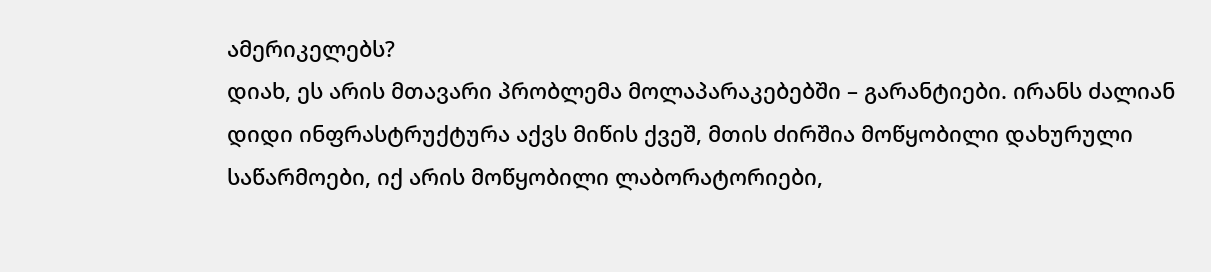ამერიკელებს?
დიახ, ეს არის მთავარი პრობლემა მოლაპარაკებებში – გარანტიები. ირანს ძალიან დიდი ინფრასტრუქტურა აქვს მიწის ქვეშ, მთის ძირშია მოწყობილი დახურული საწარმოები, იქ არის მოწყობილი ლაბორატორიები,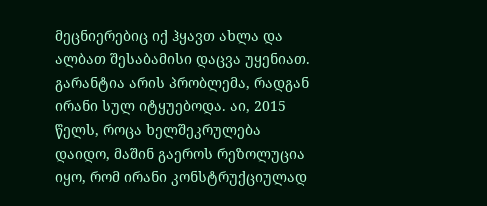მეცნიერებიც იქ ჰყავთ ახლა და ალბათ შესაბამისი დაცვა უყენიათ.
გარანტია არის პრობლემა, რადგან ირანი სულ იტყუებოდა. აი, 2015 წელს, როცა ხელშეკრულება დაიდო, მაშინ გაეროს რეზოლუცია იყო, რომ ირანი კონსტრუქციულად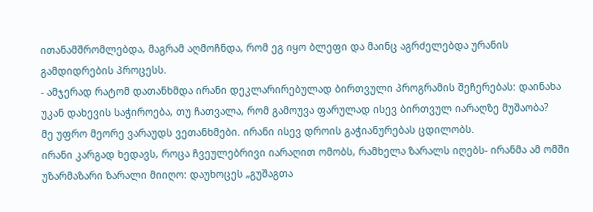ითანამშრომლებდა, მაგრამ აღმოჩნდა, რომ ეგ იყო ბლეფი და მაინც აგრძელებდა ურანის გამდიდრების პროცესს.
- ამჯერად რატომ დათანხმდა ირანი დეკლარირებულად ბირთვული პროგრამის შეჩერებას: დაინახა უკან დახევის საჭიროება, თუ ჩათვალა, რომ გამოუვა ფარულად ისევ ბირთვულ იარაღზე მუშაობა?
მე უფრო მეორე ვარაუდს ვეთანხმები. ირანი ისევ დროის გაჭიანურებას ცდილობს.
ირანი კარგად ხედავს, როცა ჩვეულებრივი იარაღით ომობს, რამხელა ზარალს იღებს- ირანმა ამ ომში უზარმაზარი ზარალი მიიღო: დაუხოცეს „გუშაგთა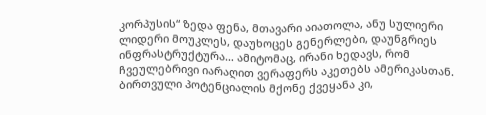კორპუსის“ ზედა ფენა, მთავარი აიათოლა, ანუ სულიერი ლიდერი მოუკლეს, დაუხოცეს გენერლები, დაუნგრიეს ინფრასტრუქტურა… ამიტომაც, ირანი ხედავს, რომ ჩვეულებრივი იარაღით ვერაფერს აკეთებს ამერიკასთან.
ბირთვული პოტენციალის მქონე ქვეყანა კი,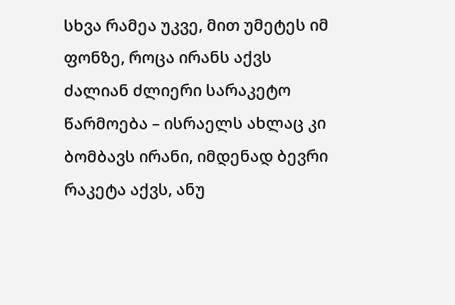სხვა რამეა უკვე, მით უმეტეს იმ ფონზე, როცა ირანს აქვს ძალიან ძლიერი სარაკეტო წარმოება – ისრაელს ახლაც კი ბომბავს ირანი, იმდენად ბევრი რაკეტა აქვს, ანუ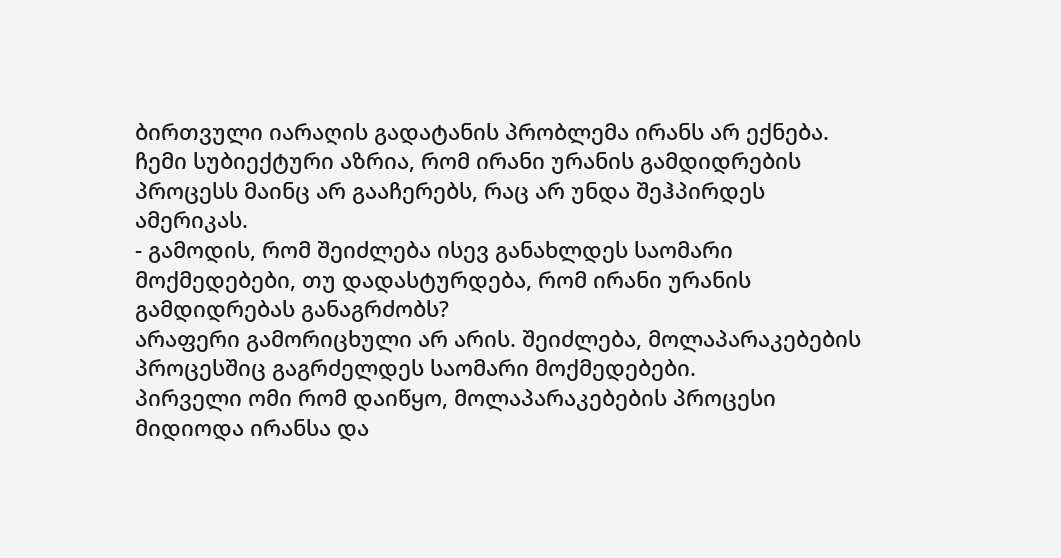ბირთვული იარაღის გადატანის პრობლემა ირანს არ ექნება.
ჩემი სუბიექტური აზრია, რომ ირანი ურანის გამდიდრების პროცესს მაინც არ გააჩერებს, რაც არ უნდა შეჰპირდეს ამერიკას.
- გამოდის, რომ შეიძლება ისევ განახლდეს საომარი მოქმედებები, თუ დადასტურდება, რომ ირანი ურანის გამდიდრებას განაგრძობს?
არაფერი გამორიცხული არ არის. შეიძლება, მოლაპარაკებების პროცესშიც გაგრძელდეს საომარი მოქმედებები.
პირველი ომი რომ დაიწყო, მოლაპარაკებების პროცესი მიდიოდა ირანსა და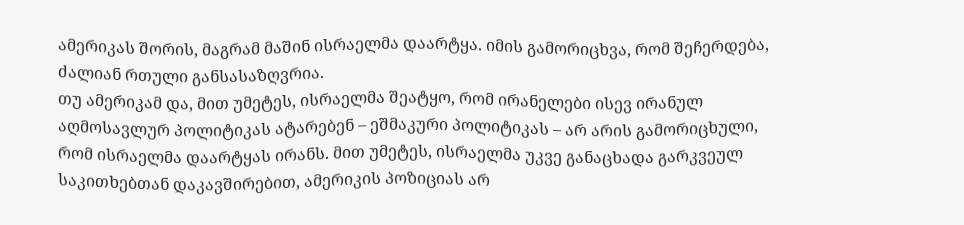ამერიკას შორის, მაგრამ მაშინ ისრაელმა დაარტყა. იმის გამორიცხვა, რომ შეჩერდება, ძალიან რთული განსასაზღვრია.
თუ ამერიკამ და, მით უმეტეს, ისრაელმა შეატყო, რომ ირანელები ისევ ირანულ აღმოსავლურ პოლიტიკას ატარებენ – ეშმაკური პოლიტიკას – არ არის გამორიცხული, რომ ისრაელმა დაარტყას ირანს. მით უმეტეს, ისრაელმა უკვე განაცხადა გარკვეულ საკითხებთან დაკავშირებით, ამერიკის პოზიციას არ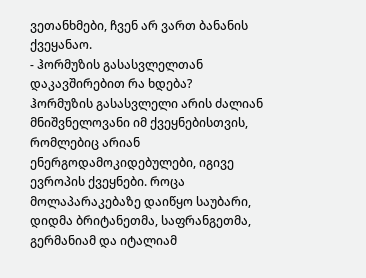ვეთანხმები, ჩვენ არ ვართ ბანანის ქვეყანაო.
- ჰორმუზის გასასვლელთან დაკავშირებით რა ხდება?
ჰორმუზის გასასვლელი არის ძალიან მნიშვნელოვანი იმ ქვეყნებისთვის, რომლებიც არიან ენერგოდამოკიდებულები, იგივე ევროპის ქვეყნები. როცა მოლაპარაკებაზე დაიწყო საუბარი, დიდმა ბრიტანეთმა, საფრანგეთმა, გერმანიამ და იტალიამ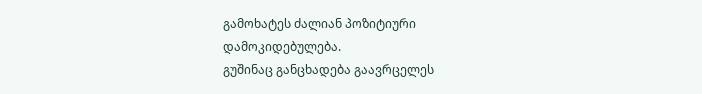გამოხატეს ძალიან პოზიტიური დამოკიდებულება.
გუშინაც განცხადება გაავრცელეს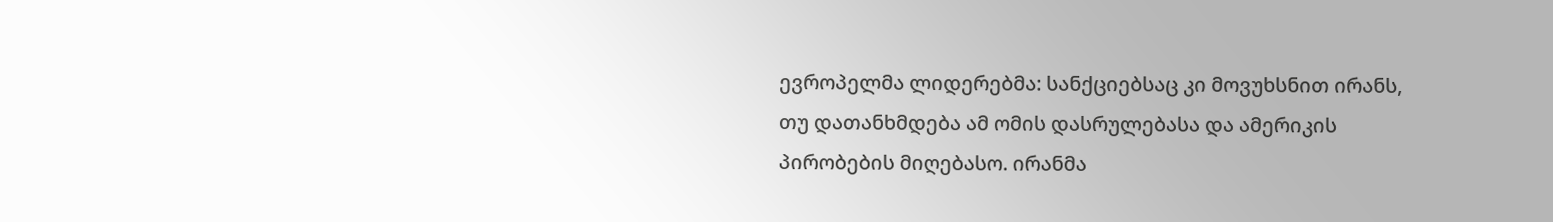ევროპელმა ლიდერებმა: სანქციებსაც კი მოვუხსნით ირანს, თუ დათანხმდება ამ ომის დასრულებასა და ამერიკის პირობების მიღებასო. ირანმა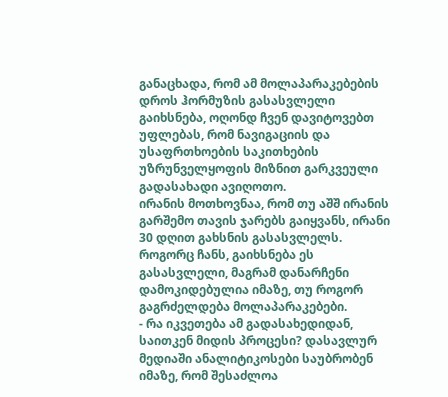განაცხადა, რომ ამ მოლაპარაკებების დროს ჰორმუზის გასასვლელი გაიხსნება, ოღონდ ჩვენ დავიტოვებთ უფლებას, რომ ნავიგაციის და უსაფრთხოების საკითხების უზრუნველყოფის მიზნით გარკვეული გადასახადი ავიღოთო.
ირანის მოთხოვნაა, რომ თუ აშშ ირანის გარშემო თავის ჯარებს გაიყვანს, ირანი 30 დღით გახსნის გასასვლელს.
როგორც ჩანს, გაიხსნება ეს გასასვლელი, მაგრამ დანარჩენი დამოკიდებულია იმაზე, თუ როგორ გაგრძელდება მოლაპარაკებები.
- რა იკვეთება ამ გადასახედიდან, საითკენ მიდის პროცესი? დასავლურ მედიაში ანალიტიკოსები საუბრობენ იმაზე, რომ შესაძლოა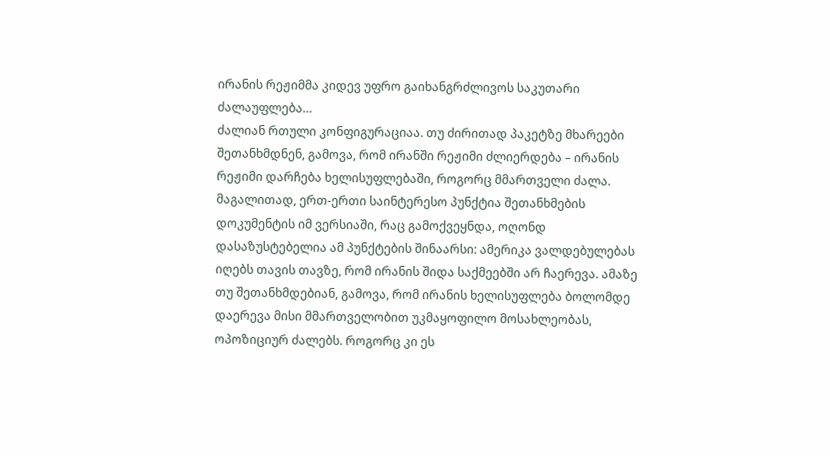ირანის რეჟიმმა კიდევ უფრო გაიხანგრძლივოს საკუთარი ძალაუფლება…
ძალიან რთული კონფიგურაციაა. თუ ძირითად პაკეტზე მხარეები შეთანხმდნენ, გამოვა, რომ ირანში რეჟიმი ძლიერდება – ირანის რეჟიმი დარჩება ხელისუფლებაში, როგორც მმართველი ძალა.
მაგალითად, ერთ-ერთი საინტერესო პუნქტია შეთანხმების დოკუმენტის იმ ვერსიაში, რაც გამოქვეყნდა, ოღონდ დასაზუსტებელია ამ პუნქტების შინაარსი: ამერიკა ვალდებულებას იღებს თავის თავზე, რომ ირანის შიდა საქმეებში არ ჩაერევა. ამაზე თუ შეთანხმდებიან, გამოვა, რომ ირანის ხელისუფლება ბოლომდე დაერევა მისი მმართველობით უკმაყოფილო მოსახლეობას, ოპოზიციურ ძალებს. როგორც კი ეს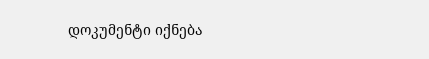დოკუმენტი იქნება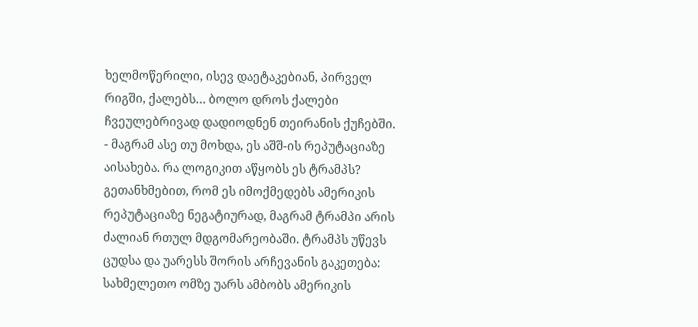ხელმოწერილი, ისევ დაეტაკებიან, პირველ რიგში, ქალებს… ბოლო დროს ქალები ჩვეულებრივად დადიოდნენ თეირანის ქუჩებში.
- მაგრამ ასე თუ მოხდა, ეს აშშ-ის რეპუტაციაზე აისახება. რა ლოგიკით აწყობს ეს ტრამპს?
გეთანხმებით, რომ ეს იმოქმედებს ამერიკის რეპუტაციაზე ნეგატიურად, მაგრამ ტრამპი არის ძალიან რთულ მდგომარეობაში. ტრამპს უწევს ცუდსა და უარესს შორის არჩევანის გაკეთება: სახმელეთო ომზე უარს ამბობს ამერიკის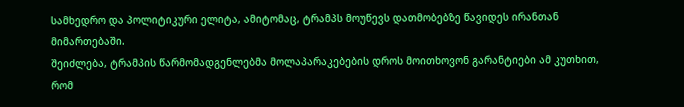სამხედრო და პოლიტიკური ელიტა, ამიტომაც, ტრამპს მოუწევს დათმობებზე წავიდეს ირანთან მიმართებაში.
შეიძლება, ტრამპის წარმომადგენლებმა მოლაპარაკებების დროს მოითხოვონ გარანტიები ამ კუთხით, რომ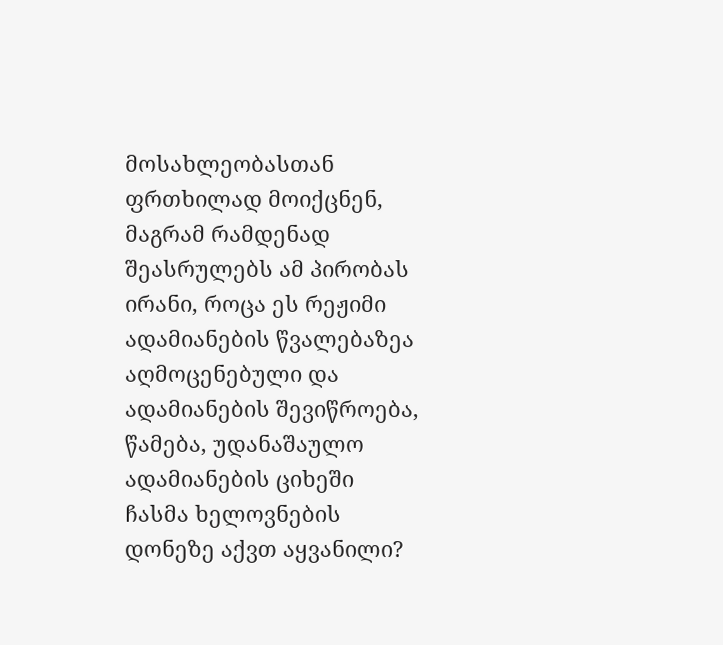მოსახლეობასთან ფრთხილად მოიქცნენ, მაგრამ რამდენად შეასრულებს ამ პირობას ირანი, როცა ეს რეჟიმი ადამიანების წვალებაზეა აღმოცენებული და ადამიანების შევიწროება, წამება, უდანაშაულო ადამიანების ციხეში ჩასმა ხელოვნების დონეზე აქვთ აყვანილი?